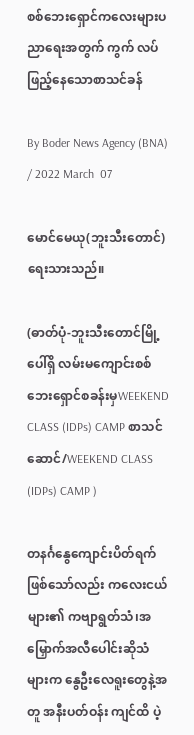စစ်ဘေးရှောင်ကလေးများပညာရေးအတွက် ကွက် လပ်ဖြည့်နေသောစာသင်ခန်

By Boder News Agency (BNA) / 2022 March  07

မောင်မေယု(ဘူးသီးတောင်)ရေးသားသည်။

(ဓာတ်ပုံ-ဘူးသီးတောင်မြို့ပေါ်ရှိ လမ်းမကျောင်းစစ်ဘေးရှောင်စခန်းမှWEEKEND CLASS (IDPs) CAMP စာသင်ဆောင်/WEEKEND CLASS (IDPs) CAMP )

တနင်္ဂနွေကျောင်းပိတ်ရက်ဖြစ်သော်လည်း ကလေးငယ်များ၏ ကဗျာရွတ်သံ၊အမြှောက်အလီပေါင်းဆိုသံများက နွေဦးလေရူးတွေနဲ့အတူ အနီးပတ်ဝန်း ကျင်ထိ ပဲ့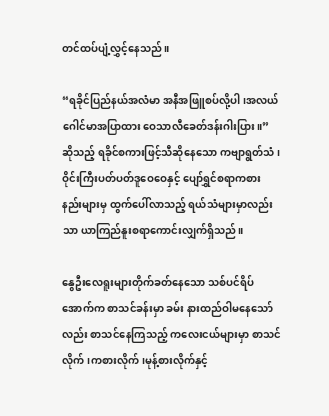တင်ထပ်ပျံ့လွှင့်နေသည်။

“ရခိုင်ပြည်နယ်အလံမာ အနီအဖြူစပ်လို့ပါ၊အလယ်ဂေါင်မာအပြာထား ဝေသာလီခေတ်ဒန်းဂါးပြား။” ဆိုသည့် ရခိုင်စကားဖြင့်သီဆိုနေသော ကဗျာရွတ်သံ၊ဝိုင်းကြီးပတ်ပတ်ဒူဝေဝေနှင့် ပျော်ရွှင်စရာကစားနည်းများမှ ထွက်ပေါ်လာသည့် ရယ်သံများမှာလည်း သာ ယာကြည်နူးစရာကောင်းလျှက်ရှိသည်။

နွေဦးလေရူးများတိုက်ခတ်နေသော သစ်ပင်ရိပ်အောက်က စာသင်ခန်းမှာ ခမ်း နားထည်ဝါမနေသော်လည်း စာသင်နေကြသည့် ကလေးငယ်များမှာ စာသင်လိုက်၊ကစားလိုက်၊မုန့်စားလိုက်နှင့်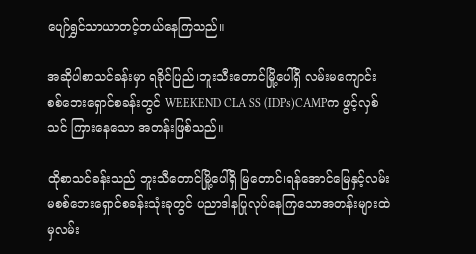ပျော်ရွှင်သာယာတင့်တယ်နေကြသည်။

အဆိုပါစာသင်ခန်းမှာ ရခိုင်ပြည်၊ဘူးသီးတောင်မြို့ပေါ်ရှိ လမ်းမကျောင်းစစ်ဘေးရှောင်စခန်းတွင် WEEKEND CLA SS (IDPs)CAMPက ဖွင့်လှစ်သင် ကြားနေသော အတန်းဖြစ်သည်။

ထိုစာသင်ခန်းသည် ဘူးသီတောင်မြို့ပေါ်ရှိ မြတောင်၊ရန်အောင်မြေနှင့်လမ်းမစစ်ဘေးရှောင်စခန်းသုံးခုတွင် ပညာဒါနပြုလုပ်နေကြသောအတန်းများထဲမှလမ်း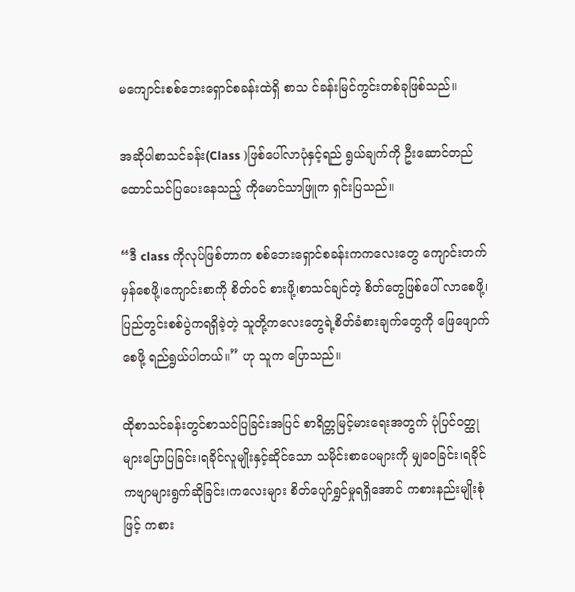မကျောင်းစစ်ဘေးရှောင်စခန်းထဲရှိ စာသ င်ခန်းမြင်ကွင်းတစ်ခုဖြစ်သည်။

အဆိုပါစာသင်ခန်း(Class )ဖြစ်ပေါ်လာပုံနှင့်ရည် ရွယ်ချက်ကို ဦးဆောင်တည်ထောင်သင်ပြပေးနေသည့် ကိုမောင်သာဖြူက ရှင်းပြသည်။

“ဒီ class ကိုလုပ်ဖြစ်တာက စစ်ဘေးရှောင်စခန်းကကလေးတွေ ကျောင်းတက်မှန်စေဖို့၊ကျောင်းစာကို စိတ်ဝင် စားဖို့၊စာသင်ချင်တဲ့ စိတ်တွေဖြစ်ပေါ် လာစေဖို့၊ပြည်တွင်းစစ်ပွဲကရရှိခဲ့တဲ့ သူတို့ကလေးတွေရဲ့စိတ်ခံစားချက်တွေကို ဖြေဖျောက်စေဖို့ ရည်ရွယ်ပါတယ်။” ဟု သူက ပြောသည်။

ထိုစာသင်ခန်းတွင်စာသင်ပြခြင်းအပြင် စာရိတ္တမြင့်မားရေးအတွက် ပုံပြင်ဝတ္ထုများပြောပြခြင်း၊ရခိုင်လူမျိုးနှင့်ဆိုင်သော သမိုင်းစာပေများကို မျှဝေခြင်း၊ရခိုင်ကဗျာများရွက်ဆိုခြင်း၊ကလေးများ စိတ်ပျော်ရွှင်မှုရရှိအောင် ကစားနည်းမျိုးစုံဖြင့် ကစား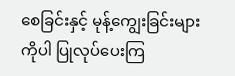စေခြင်းနှင့် မုန့်ကျွေးခြင်းများကိုပါ ပြုလုပ်ပေးကြ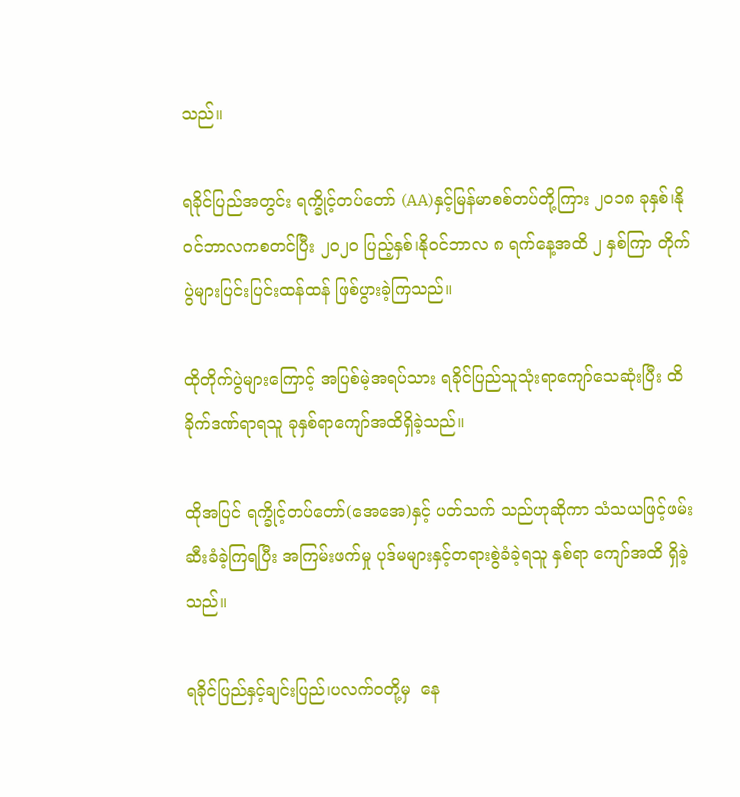သည်။

ရခိုင်ပြည်အတွင်း ရက္ခိုင့်တပ်တော် (AA)နှင့်မြန်မာစစ်တပ်တို့ကြား ၂ဝ၁၈ ခုနှစ်၊နိုဝင်ဘာလကစတင်ပြီး ၂ဝ၂ဝ ပြည့်နှစ်၊နိုဝင်ဘာလ ၈ ရက်နေ့အထိ ၂ နှစ်ကြာ တိုက်ပွဲများပြင်းပြင်းထန်ထန် ဖြစ်ပွားခဲ့ကြသည်။

ထိုတိုက်ပွဲများကြောင့် အပြစ်မဲ့အရပ်သား ရခိုင်ပြည်သူသုံးရာကျော်သေဆုံးပြီး ထိခိုက်ဒဏ်ရာရသူ ခုနှစ်ရာကျော်အထိရှိခဲ့သည်။

ထိုအပြင် ရက္ခိုင့်တပ်တော်(အေအေ)နှင့် ပတ်သက် သည်ဟုဆိုကာ သံသယဖြင့်ဖမ်းဆီးခံခဲ့ကြရပြီး အကြမ်းဖက်မှု ပုဒ်မများနှင့်တရားစွဲခံခဲ့ရသူ နှစ်ရာ ကျော်အထိ ရှိခဲ့သည်။

ရခိုင်ပြည်နှင့်ချင်းပြည်၊ပလက်ဝတို့မှ  နေ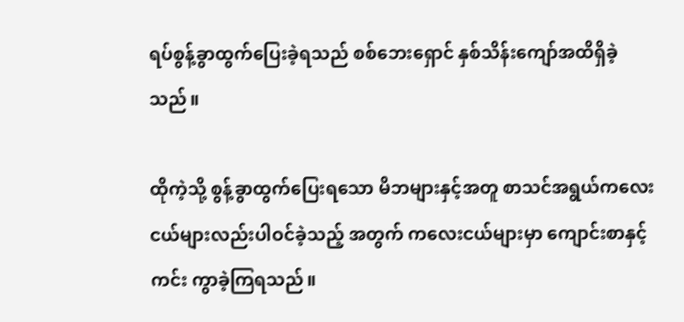ရပ်စွန့်ခွာထွက်ပြေးခဲ့ရသည် စစ်ဘေးရှောင် နှစ်သိန်းကျော်အထိရှိခဲ့သည်။

ထိုကဲ့သို့ စွန့်ခွာထွက်ပြေးရသော မိဘများနှင့်အတူ စာသင်အရွယ်ကလေးငယ်များလည်းပါဝင်ခဲ့သည့် အတွက် ကလေးငယ်များမှာ ကျောင်းစာနှင့် ကင်း ကွာခဲ့ကြရသည်။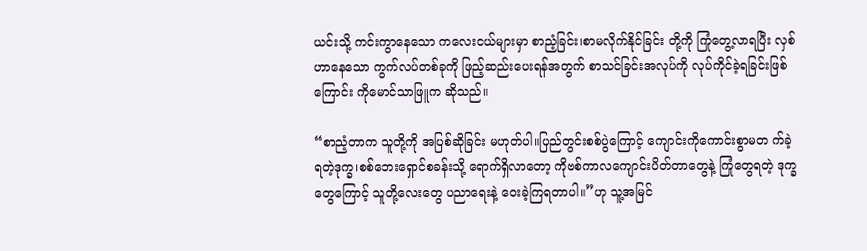ယင်းသို့ ကင်းကွာနေသော ကလေးငယ်များမှာ စာညံ့ခြင်း၊စာမလိုက်နိုင်ခြင်း တို့ကို ကြုံတွေ့လာရပြီး လှစ်ဟာနေသော ကွက်လပ်တစ်ခုကို ဖြည့်ဆည်းပေးရန်အတွက် စာသင်ခြင်းအလုပ်ကို လုပ်ကိုင်ခဲ့ရခြင်းဖြစ်ကြောင်း ကိုမောင်သာဖြူက ဆိုသည်။

“စာညံ့တာက သူတို့ကို အပြစ်ဆိုခြင်း မဟုတ်ပါ။ပြည်တွင်းစစ်ပွဲကြောင့် ကျောင်းကိုကောင်းစွာမတ က်ခဲ့ရတဲ့ဒုက္ခ၊စစ်ဘေးရှောင်စခန်းသို့ ရောက်ရှိလာတော့ ကိုဗစ်ကာလကျောင်းပိတ်တာတွေနဲ့ ကြုံတွေရတဲ့ ဒုက္ခတွေကြောင့် သူတို့လေးတွေ ပညာရေးနဲ့ ဝေးခဲ့ကြရတာပါ။”ဟု သူ့အမြင်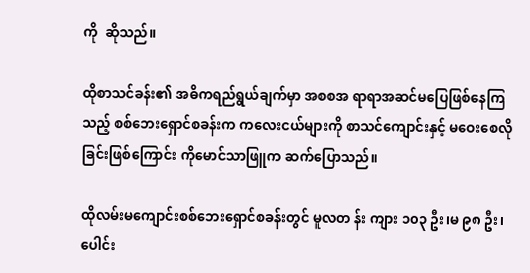ကို  ဆိုသည်။

ထိုစာသင်ခန်း၏ အဓိကရည်ရွယ်ချက်မှာ အစစအ ရာရာအဆင်မပြေဖြစ်နေကြသည့် စစ်ဘေးရှောင်စခန်းက ကလေးငယ်များကို စာသင်ကျောင်းနှင့် မဝေးစေလိုခြင်းဖြစ်ကြောင်း ကိုမောင်သာဖြူက ဆက်ပြောသည်။

ထိုလမ်းမကျောင်းစစ်ဘေးရှောင်စခန်းတွင် မူလတ န်း ကျား ၁၀၃ ဦး၊မ ၉၈ ဦး၊ပေါင်း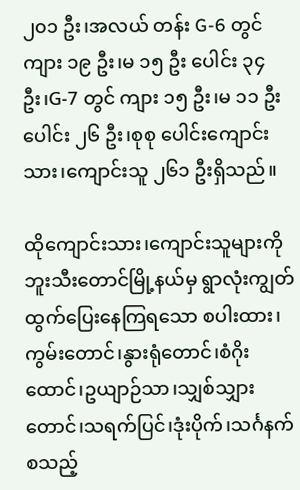၂၀၁ ဦး၊အလယ် တန်း G-6 တွင် ကျား ၁၉ ဦး၊မ ၁၅ ဦး ပေါင်း ၃၄ ဦး၊G-7 တွင် ကျား ၁၅ ဦး၊မ ၁၁ ဦး ပေါင်း ၂၆ ဦး၊စုစု ပေါင်းကျောင်းသား၊ကျောင်းသူ ၂၆၁ ဦးရှိသည်။

ထိုကျောင်းသား၊ကျောင်းသူများကို ဘူးသီးတောင်မြို့နယ်မှ ရွာလုံးကျွတ်ထွက်ပြေးနေကြရသော စပါးထား၊ကွမ်းတောင်၊နွားရုံတောင်၊စံဂိုးထောင်၊ဥယျာဉ်သာ၊သျှစ်သျှားတောင်၊သရက်ပြင်၊ဒုံးပိုက်၊သင်္ဂနက်စသည့်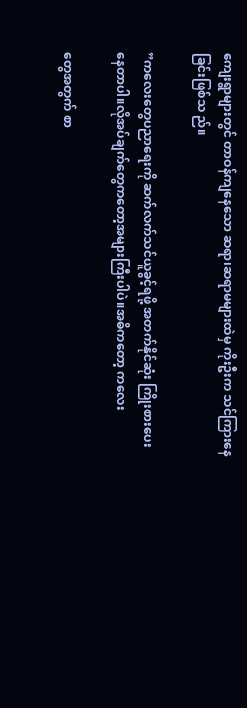ကျေးရွာများတွင် တာဝန်ကျနေသော ဆရာ၊ဆရာမများထဲမှ ကိုးဦးက သင်ကြားနေခြင်းဖြစ်သ ည်။

”ကလေးတွေပညာရေးကို ဆက်လက်သင်ယူခွင့်ရဖို့ အတက်နိုင်ဆုံး ကြိုးစားပေးနေတာပါ။လိုအပ်ချက်တွေကတော့အများကြီးပါပဲ။အဓိကတော့ ကလေး

တွေအတွက် စာ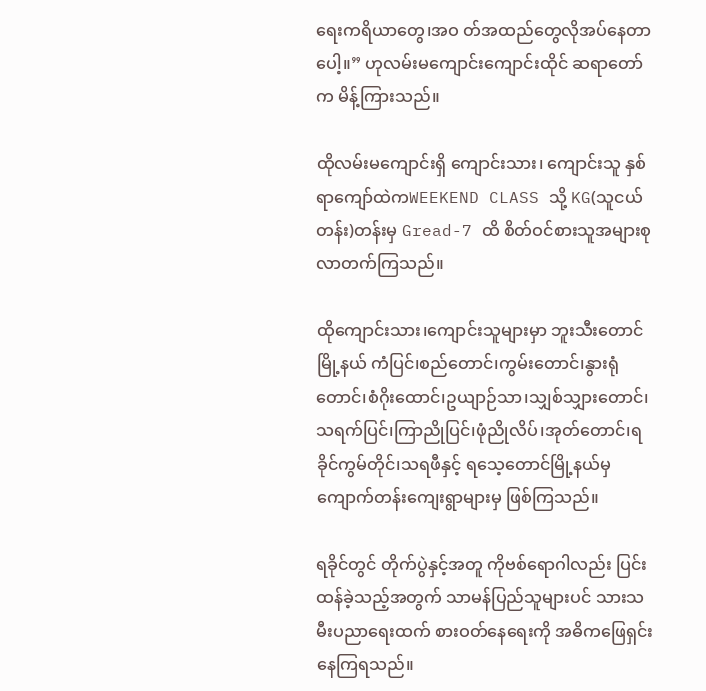ရေးကရိယာတွေ၊အဝ တ်အထည်တွေလိုအပ်နေတာပေါ့။” ဟုလမ်းမကျောင်းကျောင်းထိုင် ဆရာတော်က မိန့်ကြားသည်။

ထိုလမ်းမကျောင်းရှိ ကျောင်းသား၊ ကျောင်းသူ နှစ်ရာကျော်ထဲကWEEKEND CLASS သို့ KG(သူငယ် တန်း)တန်းမှ Gread-7 ထိ စိတ်ဝင်စားသူအများစုလာတက်ကြသည်။

ထိုကျောင်းသား၊ကျောင်းသူများမှာ ဘူးသီးတောင်မြို့နယ် ကံပြင်၊စည်တောင်၊ကွမ်းတောင်၊နွားရုံတောင်၊စံဂိုးထောင်၊ဥယျာဉ်သာ၊သျှစ်သျှားတောင်၊ သရက်ပြင်၊ကြာညိုပြင်၊ဖုံညိုလိပ်၊အုတ်တောင်၊ရခိုင်ကွမ်တိုင်၊သရဖီနှင့် ရသေ့တောင်မြို့နယ်မှ ကျောက်တန်းကျေးရွာများမှ ဖြစ်ကြသည်။

ရခိုင်တွင် တိုက်ပွဲနှင့်အတူ ကိုဗစ်ရောဂါလည်း ပြင်း ထန်ခဲ့သည့်အတွက် သာမန်ပြည်သူများပင် သားသ မီးပညာရေးထက် စားဝတ်နေရေးကို အဓိကဖြေရှင်းနေကြရသည်။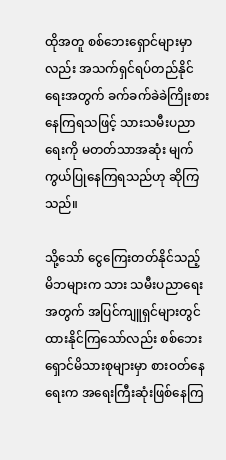ထိုအတူ စစ်ဘေးရှောင်များမှာလည်း အသက်ရှင်ရပ်တည်နိုင်ရေးအတွက် ခက်ခက်ခဲခဲကြိုးစားနေကြရသဖြင့် သားသမီးပညာရေးကို မတတ်သာအဆုံး မျက်ကွယ်ပြုနေကြရသည်ဟု ဆိုကြသည်။

သို့သော် ငွေကြေးတတ်နိုင်သည့် မိဘများက သား သမီးပညာရေးအတွက် အပြင်ကျူရှင်များတွင် ထားနိုင်ကြသော်လည်း စစ်ဘေးရှောင်မိသားစုများမှာ စားဝတ်နေရေးက အရေးကြီးဆုံးဖြစ်နေကြ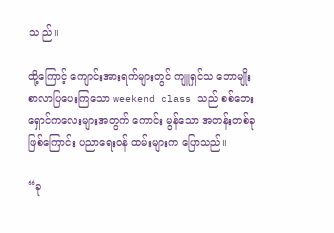သ ည်။

ထို့ကြောင့် ကျောင်းအားရက်များတွင် ကျူရှင်သ ဘောမျိုး စာလာပြပေးကြသော weekend class သည် စစ်ဘေးရှောင်ကလေးများအတွက် ကောင်း မွန်သော အတန်းတစ်ခုဖြစ်ကြောင်း ပညာရေးဝန် ထမ်းများက ပြောသည်။

“ခု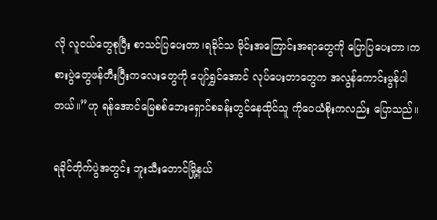လို လူငယ်တွေစုပြီး စာသင်ပြပေးတာ၊ရခိုင်သ မိုင်းအကြောင်းအရာတွေကို ပြောပြပေးတာ၊ကစားပွဲတွေဖန်တီးပြီးကလေးတွေကို ပျော်ရွှင်အောင် လုပ်ပေးတာတွေက အလွန်ကောင်းမွန်ပါတယ်။”ဟု ရန်အောင်မြေစစ်ဘေးရှောင်စခန်းတွင်နေထိုင်သူ ကိုဝေယံစိုးကလည်း ပြောသည်။

ရခိုင်တိုက်ပွဲအတွင်း ဘူးသီးတောင်မြို့နယ်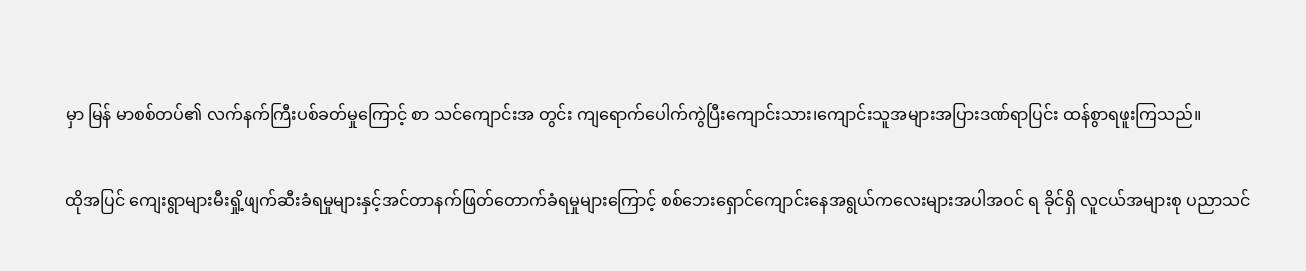မှာ မြန် မာစစ်တပ်၏ လက်နက်ကြီးပစ်ခတ်မှုကြောင့် စာ သင်ကျောင်းအ တွင်း ကျရောက်ပေါက်ကွဲပြီးကျောင်းသား၊ကျောင်းသူအများအပြားဒဏ်ရာပြင်း ထန်စွာရဖူးကြသည်။

ထိုအပြင် ကျေးရွာများမီးရှို့ဖျက်ဆီးခံရမှုများနှင့်အင်တာနက်ဖြတ်တောက်ခံရမှုများကြောင့် စစ်ဘေးရှောင်ကျောင်းနေအရွယ်ကလေးများအပါအဝင် ရ ခိုင်ရှိ လူငယ်အများစု ပညာသင်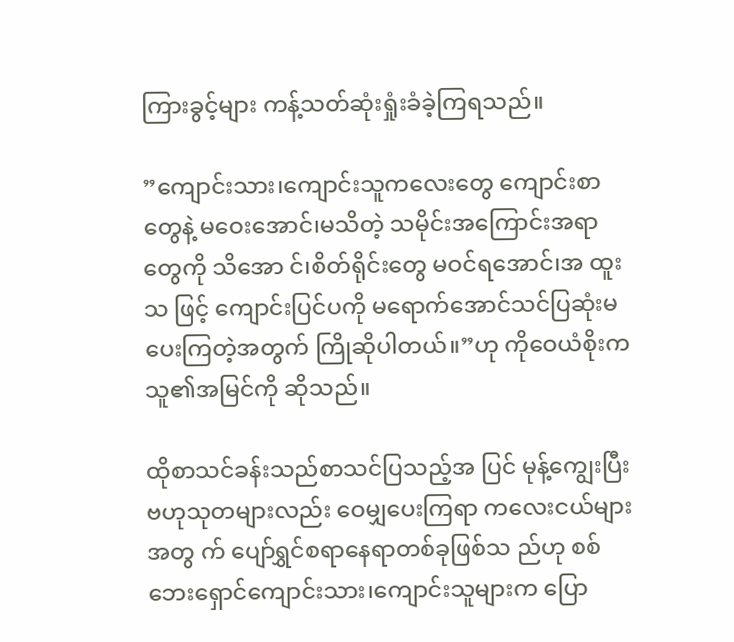ကြားခွင့်များ ကန့်သတ်ဆုံးရှုံးခံခဲ့ကြရသည်။

”ကျောင်းသား၊ကျောင်းသူကလေးတွေ ကျောင်းစာတွေနဲ့ မဝေးအောင်၊မသိတဲ့ သမိုင်းအကြောင်းအရာတွေကို သိအော င်၊စိတ်ရိုင်းတွေ မဝင်ရအောင်၊အ ထူးသ ဖြင့် ကျောင်းပြင်ပကို မရောက်အောင်သင်ပြဆုံးမပေးကြတဲ့အတွက် ကြိုဆိုပါတယ်။”ဟု ကိုဝေယံစိုးက သူ၏အမြင်ကို ဆိုသည်။

ထိုစာသင်ခန်းသည်စာသင်ပြသည့်အ ပြင် မုန့်ကျွေးပြီး ဗဟုသုတများလည်း ဝေမျှပေးကြရာ ကလေးငယ်များအတွ က် ပျော်ရွှင်စရာနေရာတစ်ခုဖြစ်သ ည်ဟု စစ်ဘေးရှောင်ကျောင်းသား၊ကျောင်းသူများက ပြော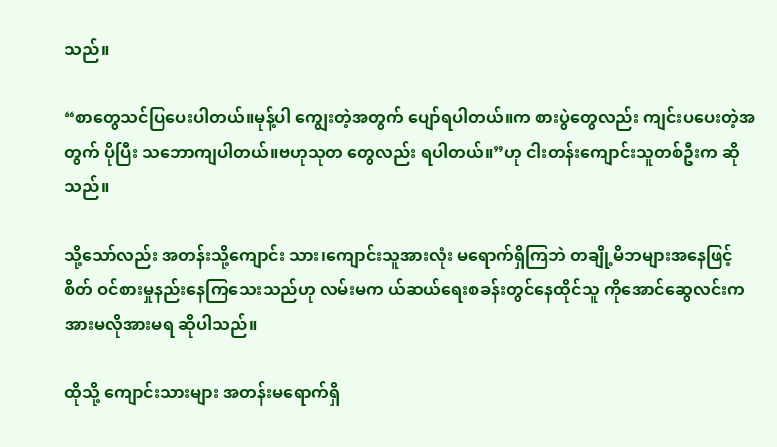သည်။

“စာတွေသင်ပြပေးပါတယ်။မုန့်ပါ ကျွေးတဲ့အတွက် ပျော်ရပါတယ်။က စားပွဲတွေလည်း ကျင်းပပေးတဲ့အတွက် ပိုပြီး သဘောကျပါတယ်။ဗဟုသုတ တွေလည်း ရပါတယ်။”ဟု ငါးတန်းကျောင်းသူတစ်ဦးက ဆိုသည်။

သို့သော်လည်း အတန်းသို့ကျောင်း သား၊ကျောင်းသူအားလုံး မရောက်ရှိကြဘဲ တချို့မိဘများအနေဖြင့် စိတ် ဝင်စားမှုနည်းနေကြသေးသည်ဟု လမ်းမက ယ်ဆယ်ရေးစခန်းတွင်နေထိုင်သူ ကိုအောင်ဆွေလင်းက အားမလိုအားမရ ဆိုပါသည်။

ထိုသို့ ကျောင်းသားများ အတန်းမရောက်ရှိ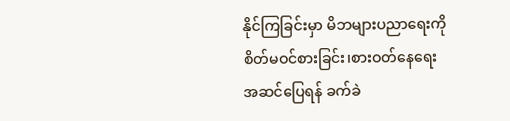နိုင်ကြခြင်းမှာ မိဘများပညာရေးကို စိတ်မဝင်စားခြင်း၊စားဝတ်နေရေးအဆင်ပြေရန် ခက်ခဲ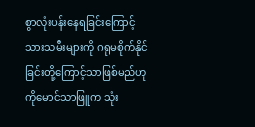စွာလုံးပန်းနေရခြင်းကြောင့် သားသမီးများကို ဂရုမစိုက်နိုင်ခြင်းတို့ကြောင့်သာဖြစ်မည်ဟု ကိုမောင်သာဖြူက သုံး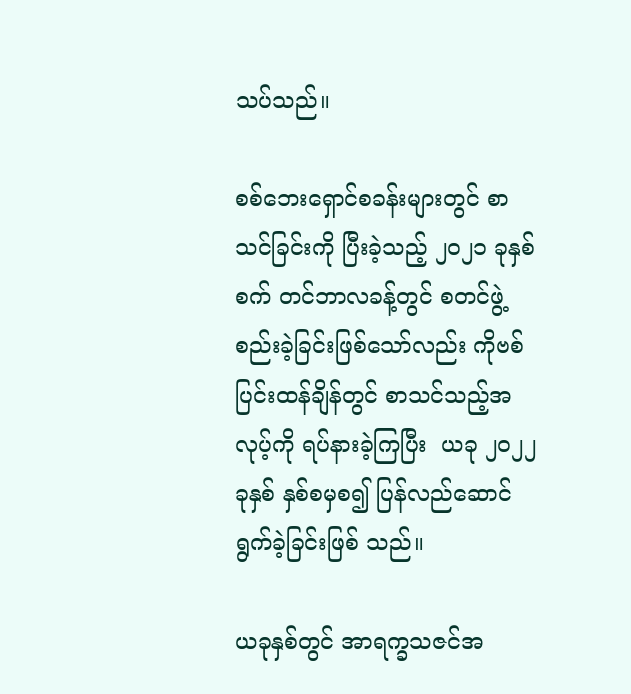သပ်သည်။

စစ်ဘေးရှောင်စခန်းများတွင် စာသင်ခြင်းကို ပြီးခဲ့သည့် ၂၀၂၁ ခုနှစ် စက် တင်ဘာလခန့်တွင် စတင်ဖွဲ့ စည်းခဲ့ခြင်းဖြစ်သော်လည်း ကိုဗစ်ပြင်းထန်ချိန်တွင် စာသင်သည့်အလုပ့်ကို ရပ်နားခဲ့ကြပြီး  ယခု ၂၀၂၂ ခုနှစ် နှစ်စမှစ၍ ပြန်လည်ဆောင်ရွက်ခဲ့ခြင်းဖြစ် သည်။

ယခုနှစ်တွင် အာရက္ခသဇင်အ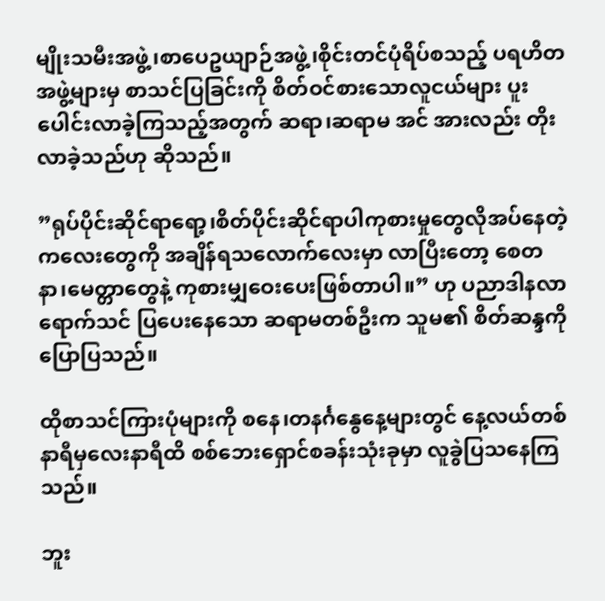မျိုးသမီးအဖွဲ့၊စာပေဥယျာဉ်အဖွဲ့၊စိုင်းတင်ပုံရိပ်စသည့် ပရဟိတအဖွဲ့များမှ စာသင်ပြခြင်းကို စိတ်ဝင်စားသောလူငယ်များ ပူးပေါင်းလာခဲ့ကြသည့်အတွက် ဆရာ၊ဆရာမ အင် အားလည်း တိုးလာခဲ့သည်ဟု ဆိုသည်။

”ရုပ်ပိုင်းဆိုင်ရာရော့၊စိတ်ပိုင်းဆိုင်ရာပါကုစားမှုတွေလိုအပ်နေတဲ့ကလေးတွေကို အချိန်ရသလောက်လေးမှာ လာပြီးတော့ စေတနာ၊မေတ္တာတွေနဲ့ ကုစားမျှဝေးပေးဖြစ်တာပါ။” ဟု ပညာဒါနလာရောက်သင် ပြပေးနေသော ဆရာမတစ်ဦးက သူမ၏ စိတ်ဆန္ဒကိုပြောပြသည်။

ထိုစာသင်ကြားပုံများကို စနေ၊တနင်္ဂနွေနေ့များတွင် နေ့လယ်တစ်နာရီမှလေးနာရီထိ စစ်ဘေးရှောင်စခန်းသုံးခုမှာ လူခွဲပြသနေကြသည်။

ဘူး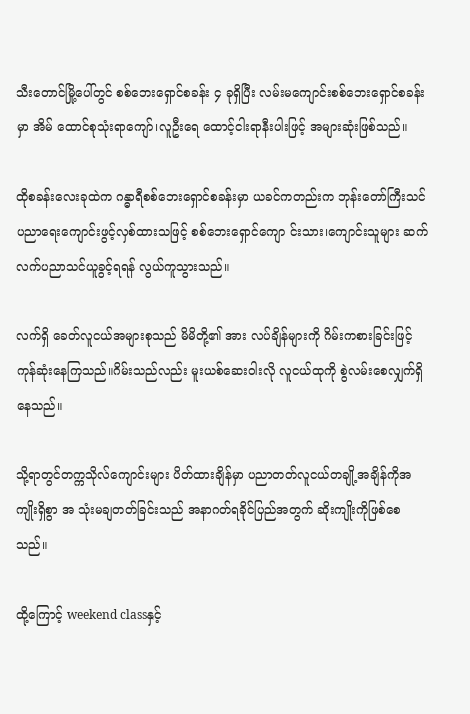သီးတောင်မြို့ပေါ်တွင် စစ်ဘေးရှောင်စခန်း ၄ ခုရှိပြီး လမ်းမကျောင်းစစ်ဘေးရှောင်စခန်းမှာ အိမ် ထောင်စုသုံးရာကျော်၊လူဦးရေ ထောင့်ငါးရာနီးပါးဖြင့် အများဆုံးဖြစ်သည်။

ထိုစခန်းလေးခုထဲက ဂန္ဓာရီစစ်ဘေးရှောင်စခန်းမှာ ယခင်ကတည်းက ဘုန်းတော်ကြီးသင်ပညာရေးကျောင်းဖွင့်လှစ်ထားသဖြင့် စစ်ဘေးရှောင်ကျော င်းသား၊ကျောင်းသူများ ဆက်လက်ပညာသင်ယူခွင့်ရရန် လွယ်ကူသွားသည်။

လက်ရှိ ခေတ်လူငယ်အများစုသည် မိမိတို့၏ အား လပ်ချိန်များကို ဂိမ်းကစားခြင်းဖြင့် ကုန်ဆုံးနေကြသည်။ဂိမ်းသည်လည်း မူးယစ်ဆေးဝါးလို လူငယ်ထုကို စွဲလမ်းစေလျှက်ရှိနေသည်။

သို့ရာတွင်တက္ကသိုလ်ကျောင်းများ ပိတ်ထားချိန်မှာ ပညာတတ်လူငယ်တချို့အချိန်ကိုအကျိုးရှိစွာ အ သုံးမချတတ်ခြင်းသည် အနာဂတ်ရခိုင်ပြည်အတွက် ဆိုးကျိုးကိုဖြစ်စေသည်။

ထို့ကြောင့် weekend classနှင့်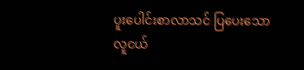ပူးပေါင်းစာလာသင် ပြပေးသော လူငယ်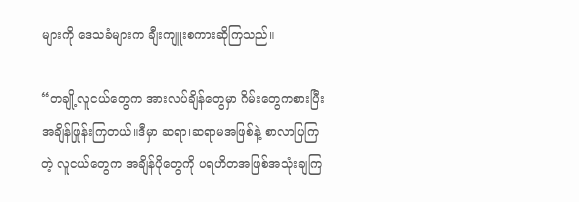များကို ဒေသခံများက ချီးကျူးစကားဆိုကြသည်။

“တချို့လူငယ်တွေက အားလပ်ချိန်တွေမှာ ဂိမ်းတွေကစားပြီး အချိန်ဖြုန်းကြတယ်။ဒီမှာ ဆရာ၊ဆရာမအဖြစ်နဲ့ စာလာပြကြတဲ့ လူငယ်တွေက အချိန်ပိုတွေကို ပရဟိတအဖြစ်အသုံးချကြ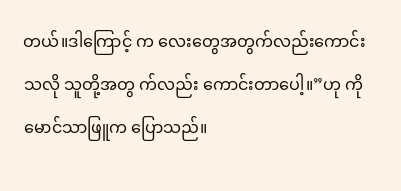တယ်။ဒါကြောင့် က လေးတွေအတွက်လည်းကောင်းသလို သူတို့အတွ က်လည်း ကောင်းတာပေါ့။”ဟု ကိုမောင်သာဖြူက ပြောသည်။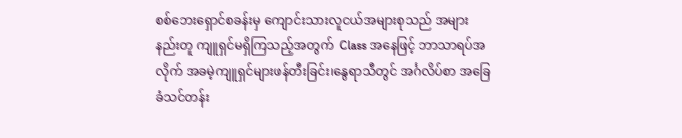စစ်ဘေးရှောင်စခန်းမှ ကျောင်းသားလူငယ်အများစုသည် အများနည်းတူ ကျူရှင်မရှိကြသည့်အတွက်  Class အနေဖြင့် ဘာသာရပ်အလိုက် အခမဲ့ကျူရှင်များဖန်တီးခြင်း၊နွေရာသီတွင် အင်္ဂလိပ်စာ အခြေခံသင်တန်း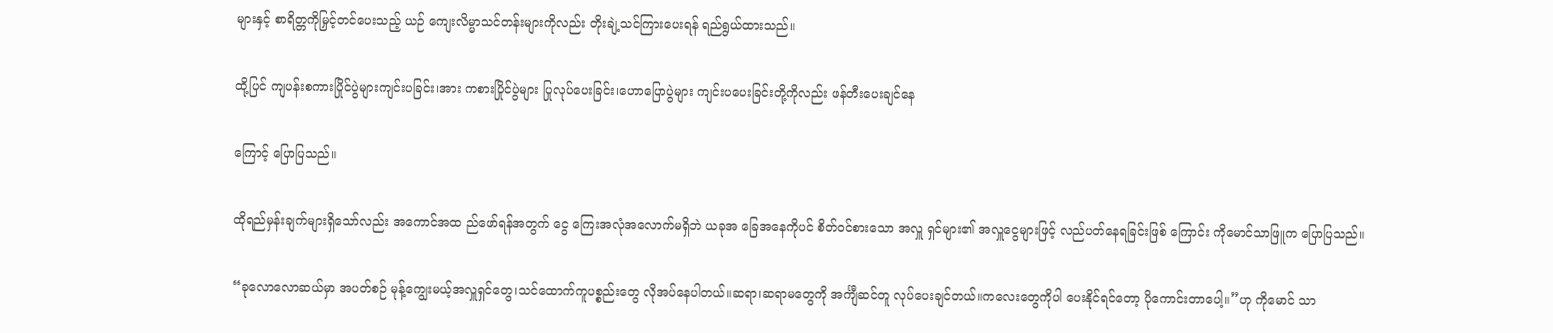များနှင့် စာရိတ္တကိုမြှင့်တင်ပေးသည့် ယဉ် ကျေးလိမ္မာသင်တန်းများကိုလည်း တိုးချဲ့သင်ကြားပေးရန် ရည်ရွယ်ထားသည်။

ထို့ပြင် ကျပန်းစကားပြိုင်ပွဲများကျင်းပခြင်း၊အား ကစားပြိုင်ပွဲများ ပြုလုပ်ပေးခြင်း၊ဟောပြောပွဲများ ကျင်းပပေးခြင်းတို့ကိုလည်း ဖန်တီးပေးချင်နေ

ကြောင့် ပြောပြသည်။

ထိုရည်မှန်းချက်များရှိသော်လည်း အကောင်အထ ည်ဖော်ရန်အတွက် ငွေ ကြေးအလုံအလောက်မရှိဘဲ ယခုအ ခြေအနေကိုပင် စိတ်ဝင်စားသော အလှူ ရှင်များ၏ အလှူငွေများဖြင့် လည်ပတ်နေရခြင်းဖြစ် ကြောင်း ကိုမောင်သာဖြူက ပြောပြသည်။

“ခုလောလောဆယ်မှာ အပတ်စဉ် မုန့်ကျွေးမယ့်အလှူရှင်တွေ၊သင်ထောက်ကူပစ္စည်းတွေ လိုအပ်နေပါတယ်။ဆရာ၊ဆရာမတွေကို အင်္ကျီဆင်တူ လုပ်ပေးချင်တယ်။ကလေးတွေကိုပါ ပေးနိုင်ရင်တော့ ပိုကောင်းတာပေါ့။”ဟု ကိုမောင် သာ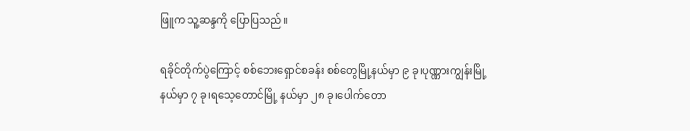ဖြူက သူ့ဆန္ဒကို ပြောပြသည်။

ရခိုင်တိုက်ပွဲကြောင့် စစ်ဘေးရှောင်စခန်း စစ်တွေမြို့နယ်မှာ ၉ ခု၊ပုဏ္ဏားကျွန်းမြို့နယ်မှာ ၇ ခု၊ရသေ့တောင်မြို့ နယ်မှာ ၂၈ ခု၊ပေါက်တော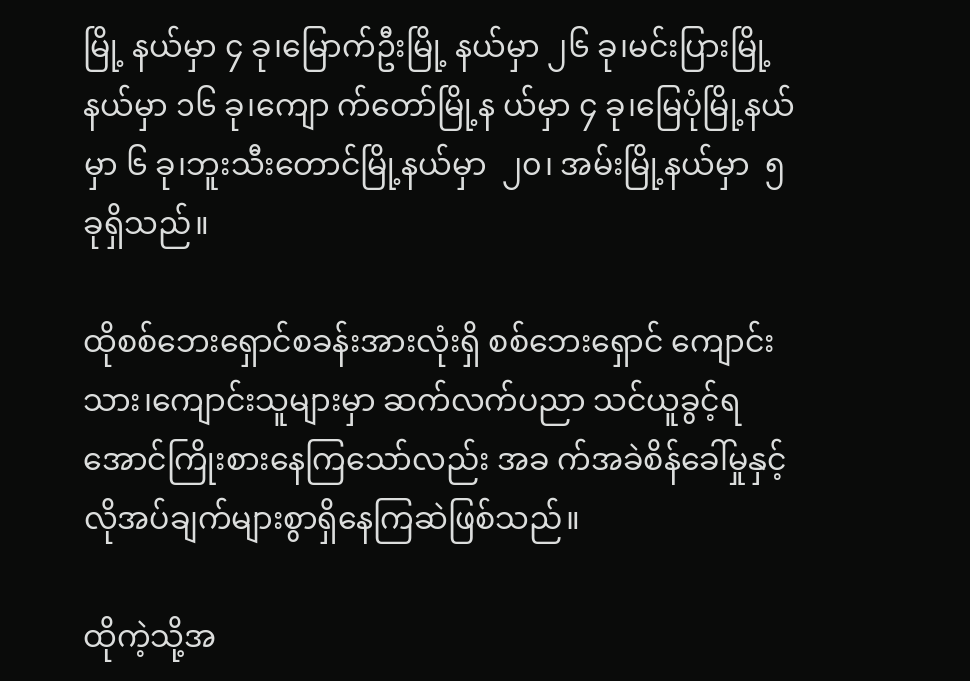မြို့ နယ်မှာ ၄ ခု၊မြောက်ဦးမြို့ နယ်မှာ ၂၆ ခု၊မင်းပြားမြို့နယ်မှာ ၁၆ ခု၊ကျော က်တော်မြို့န ယ်မှာ ၄ ခု၊မြေပုံမြို့နယ်မှာ ၆ ခု၊ဘူးသီးတောင်မြို့နယ်မှာ  ၂၀၊ အမ်းမြို့နယ်မှာ  ၅ ခုရှိသည်။

ထိုစစ်ဘေးရှောင်စခန်းအားလုံးရှိ စစ်ဘေးရှောင် ကျောင်းသား၊ကျောင်းသူများမှာ ဆက်လက်ပညာ သင်ယူခွင့်ရအောင်ကြိုးစားနေကြသော်လည်း အခ က်အခဲစိန်ခေါ်မှုနှင့်လိုအပ်ချက်များစွာရှိနေကြဆဲဖြစ်သည်။

ထိုကဲ့သို့အ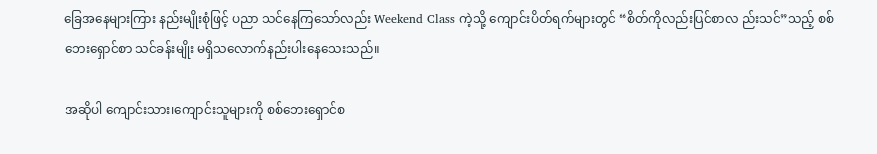ခြေအနေများကြား နည်းမျိုးစုံဖြင့် ပညာ သင်နေကြသော်လည်း Weekend Class ကဲ့သို့ ကျောင်းပိတ်ရက်များတွင် “စိတ်ကိုလည်းပြင်စာလ ည်းသင်”သည့် စစ်ဘေးရှောင်စာ သင်ခန်းမျိုး မရှိသလောက်နည်းပါးနေသေးသည်။

အဆိုပါ ကျောင်းသား၊ကျောင်းသူများကို စစ်ဘေးရှောင်စ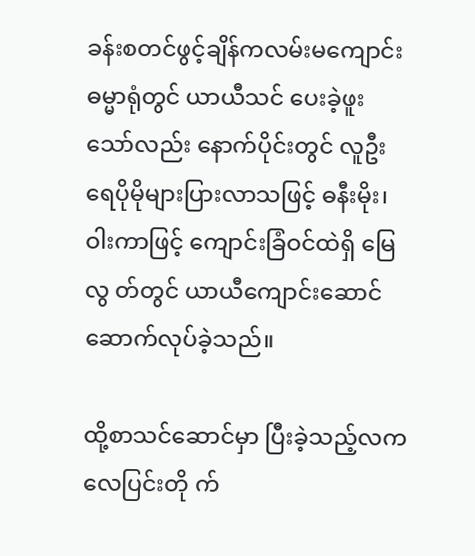ခန်းစတင်ဖွင့်ချိန်ကလမ်းမကျောင်းဓမ္မာရုံတွင် ယာယီသင် ပေးခဲ့ဖူးသော်လည်း နောက်ပိုင်းတွင် လူဦးရေပိုမိုများပြားလာသဖြင့် ဓနီးမိုး၊ဝါးကာဖြင့် ကျောင်းခြံဝင်ထဲရှိ မြေလွ တ်တွင် ယာယီကျောင်းဆောင်ဆောက်လုပ်ခဲ့သည်။

ထို့စာသင်ဆောင်မှာ ပြီးခဲ့သည့်လက လေပြင်းတို က်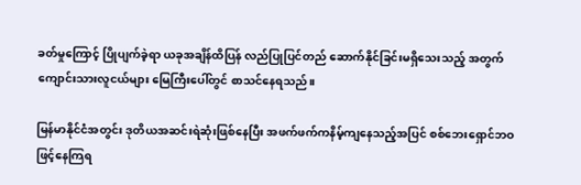ခတ်မှုကြောင့် ပြိုပျက်ခဲ့ရာ ယခုအချိန်ထိပြန် လည်ပြုပြင်တည် ဆောက်နိုင်ခြင်းမရှိသေးသည့် အတွက် ကျောင်းသားလူငယ်များ မြေကြီးပေါ်တွင် စာသင်နေရသည်။

မြန်မာနိုင်ငံအတွင်း ဒုတိယအဆင်းရဲဆုံးဖြစ်နေပြီး အဖက်ဖက်ကနိမ့်ကျနေသည့်အပြင် စစ်ဘေးရှောင်ဘဝဖြင့်နေကြရ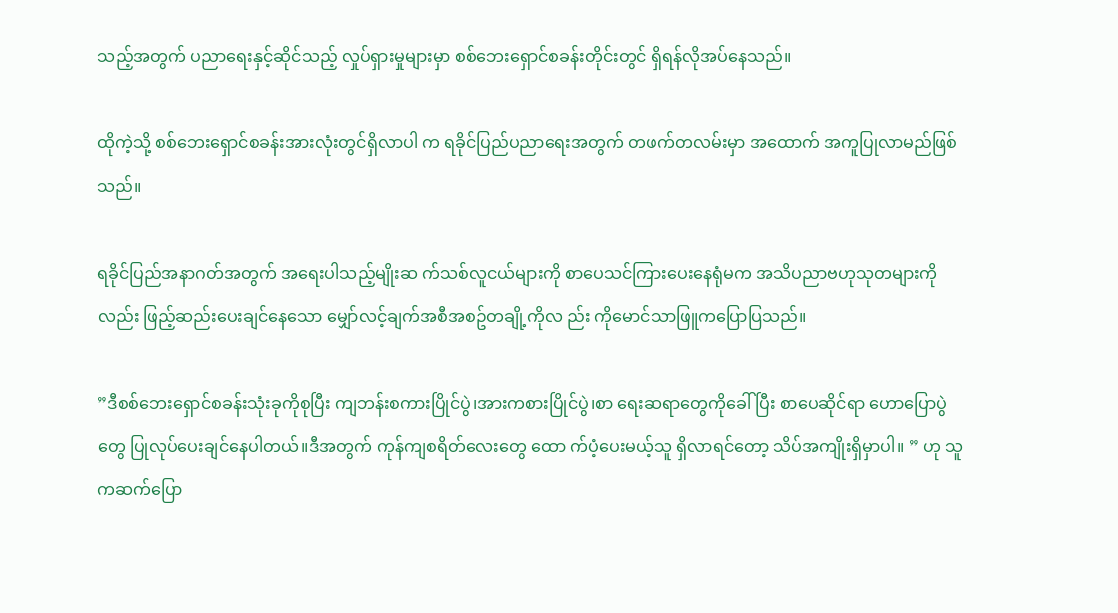သည့်အတွက် ပညာရေးနှင့်ဆိုင်သည့် လှုပ်ရှားမှုများမှာ စစ်ဘေးရှောင်စခန်းတိုင်းတွင် ရှိရန်လိုအပ်နေသည်။

ထိုကဲ့သို့ စစ်ဘေးရှောင်စခန်းအားလုံးတွင်ရှိလာပါ က ရခိုင်ပြည်ပညာရေးအတွက် တဖက်တလမ်းမှာ အထောက် အကူပြုလာမည်ဖြစ်သည်။

ရခိုင်ပြည်အနာဂတ်အတွက် အရေးပါသည့်မျိုးဆ က်သစ်လူငယ်များကို စာပေသင်ကြားပေးနေရုံမက အသိပညာဗဟုသုတများကိုလည်း ဖြည့်ဆည်းပေးချင်နေသော မျှော်လင့်ချက်အစီအစဥ်တချို့ကိုလ ည်း ကိုမောင်သာဖြူကပြောပြသည်။

”ဒီစစ်ဘေးရှောင်စခန်းသုံးခုကိုစုပြီး ကျဘန်းစကားပြိုင်ပွဲ၊အားကစားပြိုင်ပွဲ၊စာ ရေးဆရာတွေကိုခေါ်ပြီး စာပေဆိုင်ရာ ဟောပြောပွဲတွေ ပြုလုပ်ပေးချင်နေပါတယ်။ဒီအတွက် ကုန်ကျစရိတ်လေးတွေ ထော က်ပံ့ပေးမယ့်သူ ရှိလာရင်တော့ သိပ်အကျိုးရှိမှာပါ။ ” ဟု သူကဆက်ပြော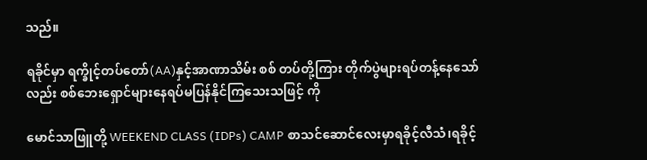သည်။

ရခိုင်မှာ ရက္ခိုင့်တပ်တော်(AA)နှင့်အာဏာသိမ်း စစ် တပ်တို့ကြား တိုက်ပွဲများရပ်တန့်နေသော်လည်း စစ်ဘေးရှောင်များနေရပ်မပြန်နိုင်ကြသေးသဖြင့် ကို

မောင်သာဖြူတို့ WEEKEND CLASS (IDPs) CAMP စာသင်ဆောင်လေးမှာရခိုင့်လီသံ၊ရခိုင့်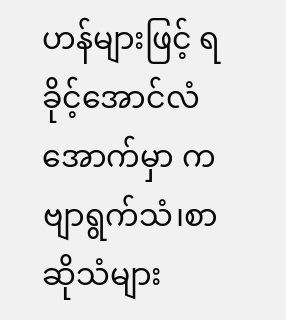ဟန်များဖြင့် ရခိုင့်အောင်လံအောက်မှာ ကဗျာရွက်သံ၊စာဆိုသံများ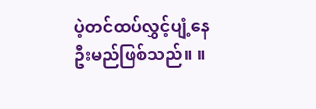ပဲ့တင်ထပ်လွှင့်ပျံ့နေဦးမည်ဖြစ်သည်။ ။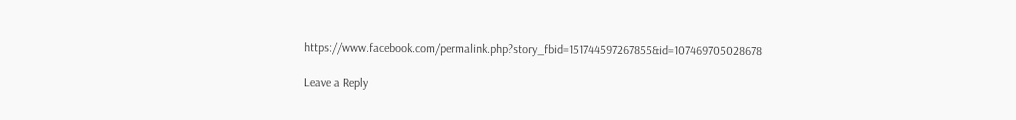https://www.facebook.com/permalink.php?story_fbid=151744597267855&id=107469705028678

Leave a Reply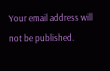Your email address will not be published.